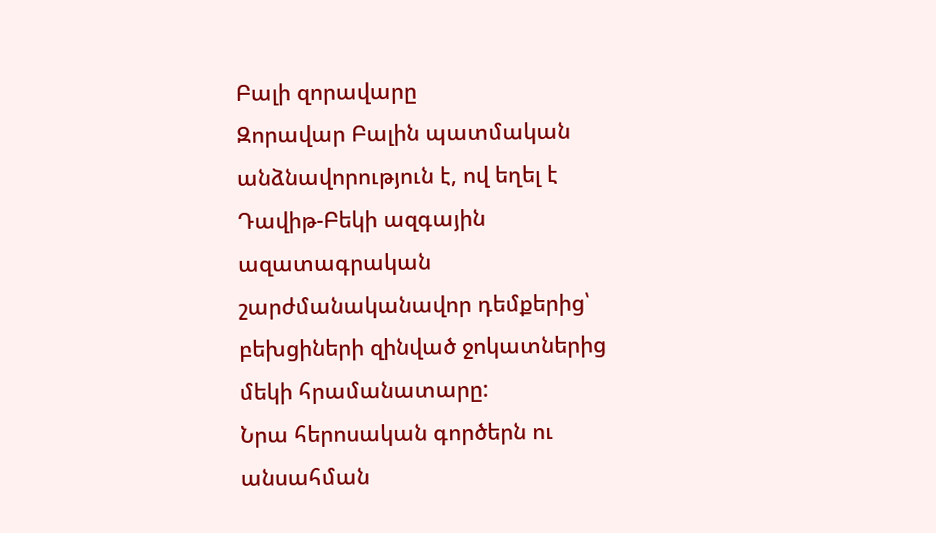Բալի զորավարը
Զորավար Բալին պատմական անձնավորություն է, ով եղել է Դավիթ-Բեկի ազգային ազատագրական շարժմանականավոր դեմքերից՝ բեխցիների զինված ջոկատներից մեկի հրամանատարը:
Նրա հերոսական գործերն ու անսահման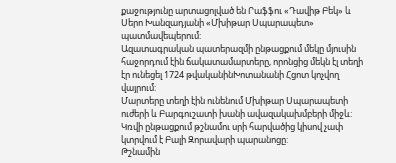քաջությունը արտացոլված են Րաֆֆու «Դավիթ Բեկ» և Սերո Խանզադյանի «Մխիթար Սպարապետ» պատմավեպերում:
Ազատագրական պատերազմի ընթացքում մեկը մյուսին հաջորդում էին ճակատամարտերը, որոնցից մեկն էլ տեղի էր ունեցել 1724 թվականինԽոտանանի Հցոտ կոչվող վայրում:
Մարտերը տեղի էին ունենում Մխիթար Սպարապետի ուժերի և Բարգուշատի խանի ավազակախմբերի միջև:
Կռվի ընթացքում թշնամու սրի հարվածից կիսով չափ կտրվում է Բալի Զորավարի պարանոցը:
Թշնամին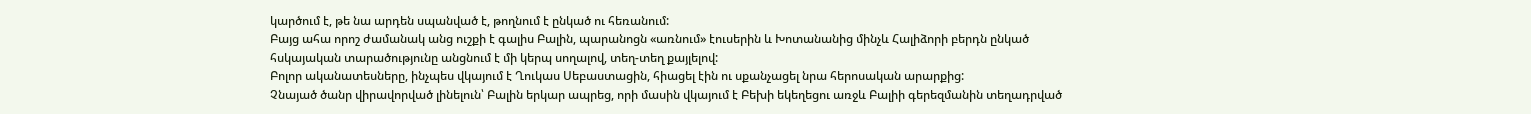կարծում է, թե նա արդեն սպանված է, թողնում է ընկած ու հեռանում:
Բայց ահա որոշ ժամանակ անց ուշքի է գալիս Բալին, պարանոցն «առնում» էուսերին և Խոտանանից մինչև Հալիձորի բերդն ընկած
հսկայական տարածությունը անցնում է մի կերպ սողալով, տեղ-տեղ քայլելով:
Բոլոր ականատեսները, ինչպես վկայում է Ղուկաս Սեբաստացին, հիացել էին ու սքանչացել նրա հերոսական արարքից:
Չնայած ծանր վիրավորված լինելուն՝ Բալին երկար ապրեց, որի մասին վկայում է Բեխի եկեղեցու առջև Բալիի գերեզմանին տեղադրված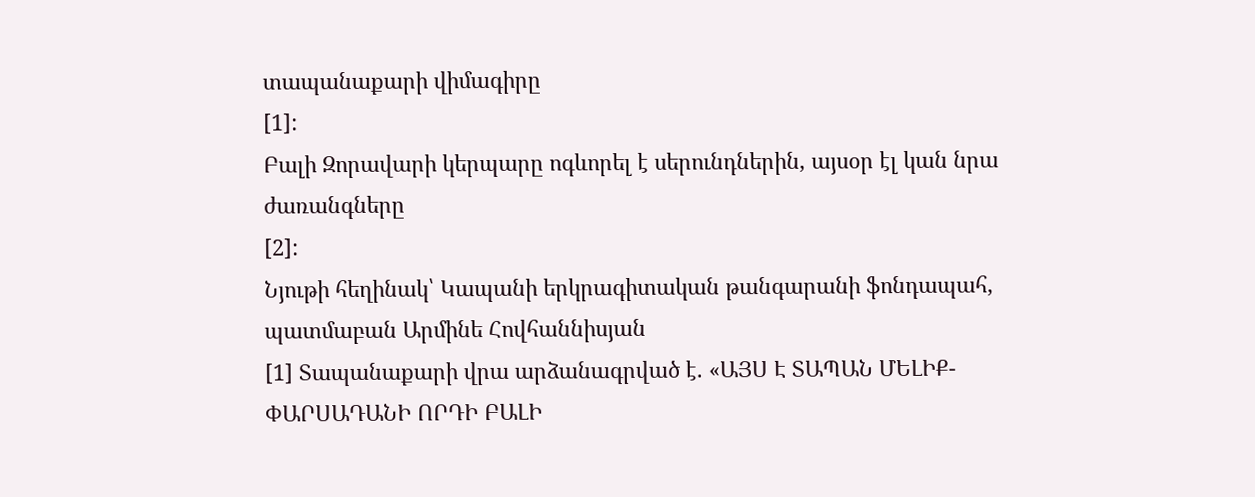տապանաքարի վիմագիրը
[1]:
Բալի Զորավարի կերպարը ոգևորել է սերունդներին, այսօր էլ կան նրա ժառանգները
[2]:
Նյութի հեղինակ՝ Կապանի երկրագիտական թանգարանի ֆոնդապահ, պատմաբան Արմինե Հովհաննիսյան
[1] Տապանաքարի վրա արձանագրված է. «ԱՅՍ Է ՏԱՊԱՆ ՄԵԼԻՔ-ՓԱՐՍԱԴԱՆԻ ՈՐԴԻ ԲԱԼԻ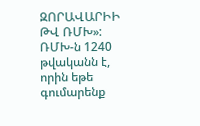ԶՈՐԱՎԱՐԻԻ ԹՎ ՌՄԽ»:
ՌՄԽ-ն 1240 թվականն է, որին եթե գումարենք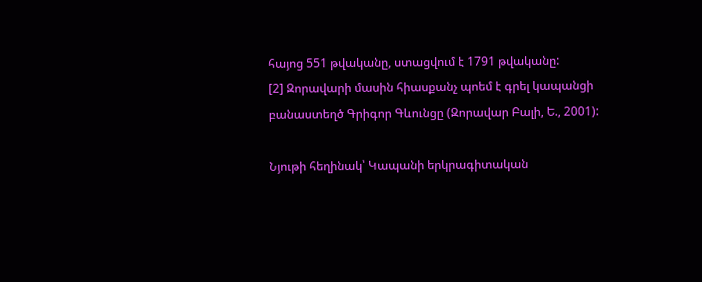հայոց 551 թվականը, ստացվում է 1791 թվականը:
[2] Զորավարի մասին հիասքանչ պոեմ է գրել կապանցի բանաստեղծ Գրիգոր Գևունցը (Զորավար Բալի, Ե., 2001):

Նյութի հեղինակ՝ Կապանի երկրագիտական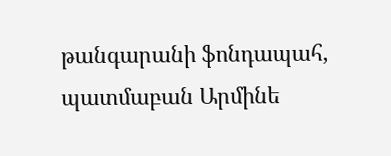թանգարանի ֆոնդապահ, պատմաբան Արմինե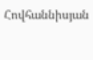Հովհաննիսյան